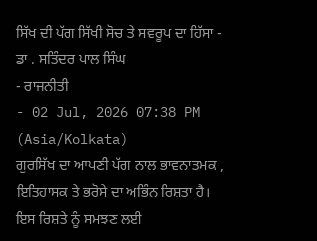ਸਿੱਖ ਦੀ ਪੱਗ ਸਿੱਖੀ ਸੋਚ ਤੇ ਸਵਰੂਪ ਦਾ ਹਿੱਸਾ - ਡਾ . ਸਤਿੰਦਰ ਪਾਲ ਸਿੰਘ
- ਰਾਜਨੀਤੀ
- 02 Jul, 2026 07:38 PM (Asia/Kolkata)
ਗੁਰਸਿੱਖ ਦਾ ਆਪਣੀ ਪੱਗ ਨਾਲ ਭਾਵਨਾਤਮਕ , ਇਤਿਹਾਸਕ ਤੇ ਭਰੋਸੇ ਦਾ ਅਭਿੰਨ ਰਿਸ਼ਤਾ ਹੈ। ਇਸ ਰਿਸ਼ਤੇ ਨੂੰ ਸਮਝਣ ਲਈ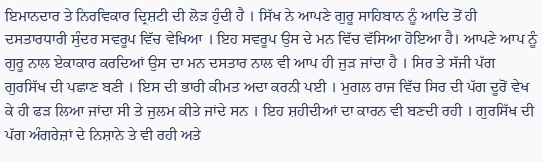ਇਮਾਨਦਾਰ ਤੇ ਨਿਰਵਿਕਾਰ ਦ੍ਰਿਸ਼ਟੀ ਦੀ ਲੋੜ ਹੁੰਦੀ ਹੈ । ਸਿੱਖ ਨੇ ਆਪਣੇ ਗੁਰੂ ਸਾਹਿਬਾਨ ਨੂੰ ਆਦਿ ਤੋਂ ਹੀ ਦਸਤਾਰਧਾਰੀ ਸੁੰਦਰ ਸਵਰੂਪ ਵਿੱਚ ਵੇਖਿਆ । ਇਹ ਸਵਰੂਪ ਉਸ ਦੇ ਮਨ ਵਿੱਚ ਵੱਸਿਆ ਹੋਇਆ ਹੈ। ਆਪਣੇ ਆਪ ਨੂੰ ਗੁਰੂ ਨਾਲ ਏਕਾਕਾਰ ਕਰਦਿਆਂ ਉਸ ਦਾ ਮਨ ਦਸਤਾਰ ਨਾਲ ਵੀ ਆਪ ਹੀ ਜੁੜ ਜਾਂਦਾ ਹੈ । ਸਿਰ ਤੇ ਸੱਜੀ ਪੱਗ ਗੁਰਸਿੱਖ ਦੀ ਪਛਾਣ ਬਣੀ । ਇਸ ਦੀ ਭਾਰੀ ਕੀਮਤ ਅਦਾ ਕਰਨੀ ਪਈ । ਮੁਗਲ ਰਾਜ ਵਿੱਚ ਸਿਰ ਦੀ ਪੱਗ ਦੂਰੋਂ ਵੇਖ ਕੇ ਹੀ ਫੜ ਲਿਆ ਜਾਂਦਾ ਸੀ ਤੇ ਜੁਲਮ ਕੀਤੇ ਜਾਂਦੇ ਸਨ । ਇਹ ਸ਼ਹੀਦੀਆਂ ਦਾ ਕਾਰਨ ਵੀ ਬਣਦੀ ਰਹੀ । ਗੁਰਸਿੱਖ ਦੀ ਪੱਗ ਅੰਗਰੇਜ਼ਾਂ ਦੇ ਨਿਸ਼ਾਨੇ ਤੇ ਵੀ ਰਹੀ ਅਤੇ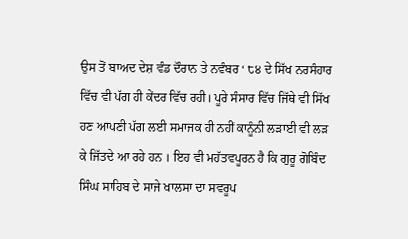ਉਸ ਤੋਂ ਬਾਅਦ ਦੇਸ਼ ਵੰਡ ਦੌਰਾਨ ਤੇ ਨਵੰਬਰ ‘ ੮੪ ਦੇ ਸਿੱਖ ਨਰਸੰਹਾਰ ਵਿੱਚ ਵੀ ਪੱਗ ਹੀ ਕੇਂਦਰ ਵਿੱਚ ਰਹੀ। ਪੂਰੇ ਸੰਸਾਰ ਵਿੱਚ ਜਿੱਥੇ ਵੀ ਸਿੱਖ ਹਣ ਆਪਣੀ ਪੱਗ ਲਈ ਸਮਾਜਕ ਹੀ ਨਹੀਂ ਕਾਨੂੰਨੀ ਲੜਾਈ ਵੀ ਲੜ ਕੇ ਜਿੱਤਦੇ ਆ ਰਹੇ ਹਨ । ਇਹ ਵੀ ਮਹੱਤਵਪੂਰਨ ਹੈ ਕਿ ਗੁਰੂ ਗੋਬਿੰਦ ਸਿੰਘ ਸਾਹਿਬ ਦੇ ਸਾਜੇ ਖਾਲਸਾ ਦਾ ਸਵਰੂਪ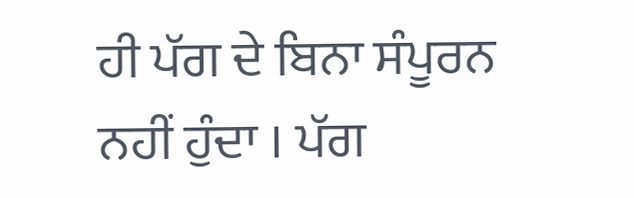ਹੀ ਪੱਗ ਦੇ ਬਿਨਾ ਸੰਪੂਰਨ ਨਹੀਂ ਹੁੰਦਾ । ਪੱਗ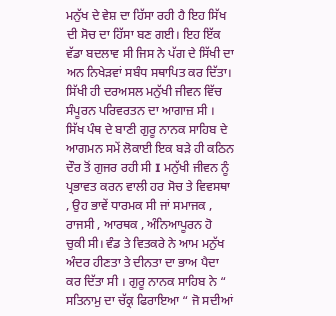ਮਨੁੱਖ ਦੇ ਵੇਸ਼ ਦਾ ਹਿੱਸਾ ਰਹੀ ਹੈ ਇਹ ਸਿੱਖ ਦੀ ਸੋਚ ਦਾ ਹਿੱਸਾ ਬਣ ਗਈ। ਇਹ ਇੱਕ ਵੱਡਾ ਬਦਲਾਵ ਸੀ ਜਿਸ ਨੇ ਪੱਗ ਦੇ ਸਿੱਖੀ ਦਾ ਅਨ ਨਿਖੇੜਵਾਂ ਸਬੰਧ ਸਥਾਪਿਤ ਕਰ ਦਿੱਤਾ। ਸਿੱਖੀ ਹੀ ਦਰਅਸਲ ਮਨੁੱਖੀ ਜੀਵਨ ਵਿੱਚ ਸੰਪੂਰਨ ਪਰਿਵਰਤਨ ਦਾ ਆਗਾਜ਼ ਸੀ ।
ਸਿੱਖ ਪੰਥ ਦੇ ਬਾਣੀ ਗੁਰੂ ਨਾਨਕ ਸਾਹਿਬ ਦੇ ਆਗਮਨ ਸਮੇਂ ਲੋਕਾਈ ਇਕ ਬੜੇ ਹੀ ਕਠਿਨ ਦੌਰ ਤੋਂ ਗੁਜਰ ਰਹੀ ਸੀ I ਮਨੁੱਖੀ ਜੀਵਨ ਨੂੰ ਪ੍ਰਭਾਵਤ ਕਰਨ ਵਾਲੀ ਹਰ ਸੋਚ ਤੇ ਵਿਵਸਥਾ , ਉਹ ਭਾਵੇਂ ਧਾਰਮਕ ਸੀ ਜਾਂ ਸਮਾਜਕ , ਰਾਜਸੀ , ਆਰਥਕ , ਅੰਨਿਆਪੂਰਨ ਹੋ ਚੁਕੀ ਸੀ। ਵੰਡ ਤੇ ਵਿਤਕਰੇ ਨੇ ਆਮ ਮਨੁੱਖ ਅੰਦਰ ਹੀਣਤਾ ਤੇ ਦੀਨਤਾ ਦਾ ਭਾਅ ਪੈਦਾ ਕਰ ਦਿੱਤਾ ਸੀ । ਗੁਰੂ ਨਾਨਕ ਸਾਹਿਬ ਨੇ “ ਸਤਿਨਾਮੁ ਦਾ ਚੱਕ੍ਰ ਫਿਰਾਇਆ “ ਜੋ ਸਦੀਆਂ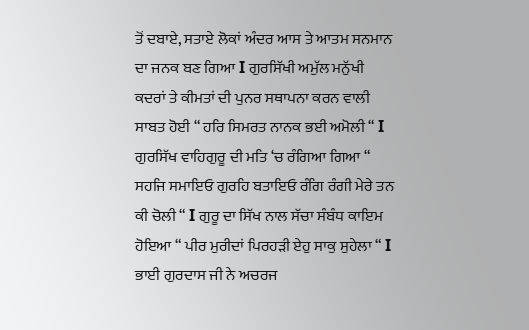ਤੋਂ ਦਬਾਏ, ਸਤਾਏ ਲੋਕਾਂ ਅੰਦਰ ਆਸ ਤੇ ਆਤਮ ਸਨਮਾਨ ਦਾ ਜਨਕ ਬਣ ਗਿਆ I ਗੁਰਸਿੱਖੀ ਅਮੁੱਲ ਮਨੁੱਖੀ ਕਦਰਾਂ ਤੇ ਕੀਮਤਾਂ ਦੀ ਪੁਨਰ ਸਥਾਪਨਾ ਕਰਨ ਵਾਲੀ ਸਾਬਤ ਹੋਈ “ ਹਰਿ ਸਿਮਰਤ ਨਾਨਕ ਭਈ ਅਮੋਲੀ “ I ਗੁਰਸਿੱਖ ਵਾਹਿਗੁਰੂ ਦੀ ਮਤਿ ‘ਚ ਰੰਗਿਆ ਗਿਆ “ ਸਹਜਿ ਸਮਾਇਓ ਗੁਰਹਿ ਬਤਾਇਓ ਰੰਗਿ ਰੰਗੀ ਮੇਰੇ ਤਨ ਕੀ ਚੋਲੀ “ I ਗੁਰੂ ਦਾ ਸਿੱਖ ਨਾਲ ਸੱਚਾ ਸੰਬੰਧ ਕਾਇਮ ਹੋਇਆ “ ਪੀਰ ਮੁਰੀਦਾਂ ਪਿਰਹੜੀ ਏਹੁ ਸਾਕੁ ਸੁਹੇਲਾ “ I ਭਾਈ ਗੁਰਦਾਸ ਜੀ ਨੇ ਅਚਰਜ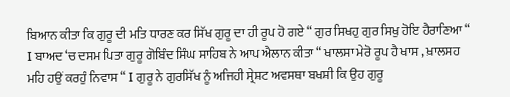ਬਿਆਨ ਕੀਤਾ ਕਿ ਗੁਰੂ ਦੀ ਮਤਿ ਧਾਰਣ ਕਰ ਸਿੱਖ ਗੁਰੂ ਦਾ ਹੀ ਰੂਪ ਹੋ ਗਏ “ ਗੁਰ ਸਿਖਹੁ ਗੁਰ ਸਿਖੁ ਹੋਇ ਹੈਰਾਣਿਆ “ I ਬਾਅਦ ‘ਚ ਦਸਮ ਪਿਤਾ ਗੁਰੂ ਗੋਬਿੰਦ ਸਿੰਘ ਸਾਹਿਬ ਨੇ ਆਪ ਐਲਾਨ ਕੀਤਾ “ ਖਾਲਸਾ ਮੇਰੋ ਰੂਪ ਹੈ ਖਾਸ , ਖ਼ਾਲਸਹ ਮਹਿ ਹਉਂ ਕਰਹੁੰ ਨਿਵਾਸ “ I ਗੁਰੂ ਨੇ ਗੁਰਸਿੱਖ ਨੂੰ ਅਜਿਹੀ ਸ੍ਰੇਸ਼ਟ ਅਵਸਥਾ ਬਖਸ਼ੀ ਕਿ ਉਹ ਗੁਰੂ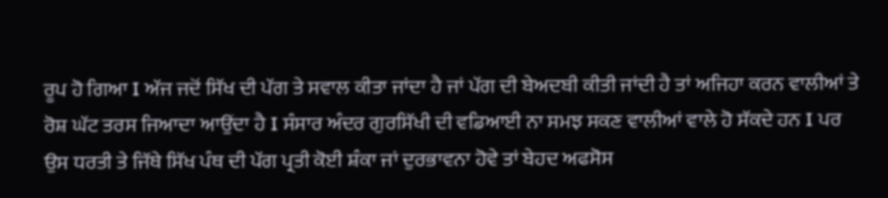ਰੂਪ ਹੋ ਗਿਆ I ਅੱਜ ਜਦੋਂ ਸਿੱਖ ਦੀ ਪੱਗ ਤੇ ਸਵਾਲ ਕੀਤਾ ਜਾਂਦਾ ਹੈ ਜਾਂ ਪੱਗ ਦੀ ਬੇਅਦਬੀ ਕੀਤੀ ਜਾਂਦੀ ਹੈ ਤਾਂ ਅਜਿਹਾ ਕਰਨ ਵਾਲੀਆਂ ਤੇ ਰੋਸ਼ ਘੱਟ ਤਰਸ ਜਿਆਦਾ ਆਉਂਦਾ ਹੈ I ਸੰਸਾਰ ਅੰਦਰ ਗੁਰਸਿੱਖੀ ਦੀ ਵਡਿਆਈ ਨਾ ਸਮਝ ਸਕਣ ਵਾਲੀਆਂ ਵਾਲੇ ਹੋ ਸੱਕਦੇ ਹਨ I ਪਰ ਉਸ ਧਰਤੀ ਤੇ ਜਿੱਥੇ ਸਿੱਖ ਪੰਥ ਦੀ ਪੱਗ ਪ੍ਰਤੀ ਕੋਈ ਸ਼ੰਕਾ ਜਾਂ ਦੁਰਭਾਵਨਾ ਹੋਵੇ ਤਾਂ ਬੇਹਦ ਅਫਸੋਸ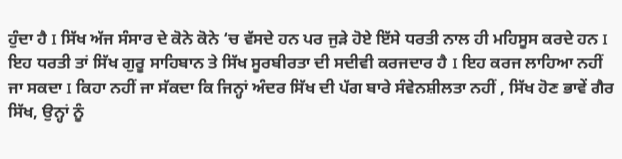ਹੁੰਦਾ ਹੈ I ਸਿੱਖ ਅੱਜ ਸੰਸਾਰ ਦੇ ਕੋਨੇ ਕੋਨੇ ‘ਚ ਵੱਸਦੇ ਹਨ ਪਰ ਜੁੜੇ ਹੋਏ ਇੱਸੇ ਧਰਤੀ ਨਾਲ ਹੀ ਮਹਿਸੂਸ ਕਰਦੇ ਹਨ I ਇਹ ਧਰਤੀ ਤਾਂ ਸਿੱਖ ਗੁਰੂ ਸਾਹਿਬਾਨ ਤੇ ਸਿੱਖ ਸੂਰਬੀਰਤਾ ਦੀ ਸਦੀਵੀ ਕਰਜਦਾਰ ਹੈ I ਇਹ ਕਰਜ ਲਾਹਿਆ ਨਹੀਂ ਜਾ ਸਕਦਾ I ਕਿਹਾ ਨਹੀਂ ਜਾ ਸੱਕਦਾ ਕਿ ਜਿਨ੍ਹਾਂ ਅੰਦਰ ਸਿੱਖ ਦੀ ਪੱਗ ਬਾਰੇ ਸੰਵੇਨਸ਼ੀਲਤਾ ਨਹੀਂ , ਸਿੱਖ ਹੋਣ ਭਾਵੇਂ ਗੈਰ ਸਿੱਖ, ਉਨ੍ਹਾਂ ਨੂੰ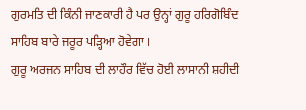ਗੁਰਮਤਿ ਦੀ ਕਿੰਨੀ ਜਾਣਕਾਰੀ ਹੈ ਪਰ ਉਨ੍ਹਾਂ ਗੁਰੂ ਹਰਿਗੋਬਿੰਦ ਸਾਹਿਬ ਬਾਰੇ ਜਰੂਰ ਪੜ੍ਹਿਆ ਹੋਵੇਗਾ I
ਗੁਰੂ ਅਰਜਨ ਸਾਹਿਬ ਦੀ ਲਾਹੌਰ ਵਿੱਚ ਹੋਈ ਲਾਸਾਨੀ ਸ਼ਹੀਦੀ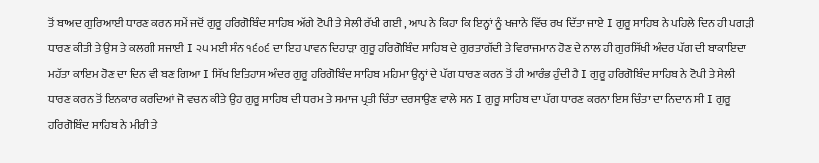ਤੋਂ ਬਾਅਦ ਗੁਰਿਆਈ ਧਾਰਣ ਕਰਨ ਸਮੇਂ ਜਦੋਂ ਗੁਰੂ ਹਰਿਗੋਬਿੰਦ ਸਾਹਿਬ ਅੱਗੇ ਟੋਪੀ ਤੇ ਸੇਲੀ ਰੱਖੀ ਗਈ , ਆਪ ਨੇ ਕਿਹਾ ਕਿ ਇਨ੍ਹਾਂ ਨੂੰ ਖਜਾਨੇ ਵਿੱਚ ਰਖ ਦਿੱਤਾ ਜਾਏ I ਗੁਰੂ ਸਾਹਿਬ ਨੇ ਪਹਿਲੇ ਦਿਨ ਹੀ ਪਗੜੀ ਧਾਰਣ ਕੀਤੀ ਤੇ ਉਸ ਤੇ ਕਲਗੀ ਸਜਾਈ I ੨੫ ਮਈ ਸੰਨ ੧੬੦੬ ਦਾ ਇਹ ਪਾਵਨ ਦਿਹਾੜਾ ਗੁਰੂ ਹਰਿਗੋਬਿੰਦ ਸਾਹਿਬ ਦੇ ਗੁਰਤਾਗੱਦੀ ਤੇ ਵਿਰਾਜਮਾਨ ਹੋਣ ਦੇ ਨਾਲ ਹੀ ਗੁਰਸਿੱਖੀ ਅੰਦਰ ਪੱਗ ਦੀ ਬਾਕਾਇਦਾ ਮਹੱਤਾ ਕਾਇਮ ਹੋਣ ਦਾ ਦਿਨ ਵੀ ਬਣ ਗਿਆ I ਸਿੱਖ ਇਤਿਹਾਸ ਅੰਦਰ ਗੁਰੂ ਹਰਿਗੋਬਿੰਦ ਸਾਹਿਬ ਮਹਿਮਾ ਉਨ੍ਹਾਂ ਦੇ ਪੱਗ ਧਾਰਣ ਕਰਨ ਤੋਂ ਹੀ ਆਰੰਭ ਹੁੰਦੀ ਹੈ I ਗੁਰੂ ਹਰਿਗੋਬਿੰਦ ਸਾਹਿਬ ਨੇ ਟੋਪੀ ਤੇ ਸੇਲੀ ਧਾਰਣ ਕਰਨ ਤੋਂ ਇਨਕਾਰ ਕਰਦਿਆਂ ਜੋ ਵਚਨ ਕੀਤੇ ਉਹ ਗੁਰੂ ਸਾਹਿਬ ਦੀ ਧਰਮ ਤੇ ਸਮਾਜ ਪ੍ਰਤੀ ਚਿੰਤਾ ਦਰਸਾਉਣ ਵਾਲੇ ਸਨ I ਗੁਰੂ ਸਾਹਿਬ ਦਾ ਪੱਗ ਧਾਰਣ ਕਰਨਾ ਇਸ ਚਿੰਤਾ ਦਾ ਨਿਦਾਨ ਸੀ I ਗੁਰੂ ਹਰਿਗੋਬਿੰਦ ਸਾਹਿਬ ਨੇ ਮੀਰੀ ਤੇ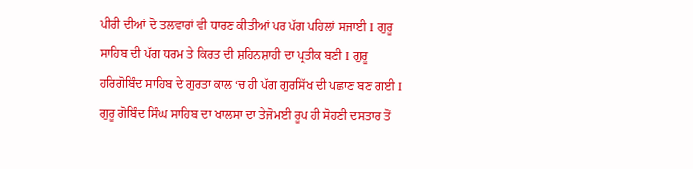ਪੀਰੀ ਦੀਆਂ ਦੋ ਤਲਵਾਰਾਂ ਵੀ ਧਾਰਣ ਕੀਤੀਆਂ ਪਰ ਪੱਗ ਪਹਿਲਾਂ ਸਜਾਈ I ਗੁਰੂ ਸਾਹਿਬ ਦੀ ਪੱਗ ਧਰਮ ਤੇ ਕਿਰਤ ਦੀ ਸ਼ਹਿਨਸ਼ਾਹੀ ਦਾ ਪ੍ਰਤੀਕ ਬਣੀ I ਗੁਰੂ ਹਰਿਗੋਬਿੰਦ ਸਾਹਿਬ ਦੇ ਗੁਰਤਾ ਕਾਲ ‘ਚ ਹੀ ਪੱਗ ਗੁਰਸਿੱਖ ਦੀ ਪਛਾਣ ਬਣ ਗਈ I ਗੁਰੂ ਗੋਬਿੰਦ ਸਿੰਘ ਸਾਹਿਬ ਦਾ ਖਾਲਸਾ ਦਾ ਤੇਜੋਮਈ ਰੂਪ ਹੀ ਸੋਹਣੀ ਦਸਤਾਰ ਤੋਂ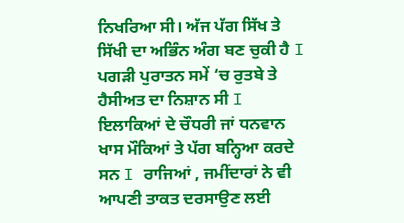ਨਿਖਰਿਆ ਸੀ। ਅੱਜ ਪੱਗ ਸਿੱਖ ਤੇ ਸਿੱਖੀ ਦਾ ਅਭਿੰਨ ਅੰਗ ਬਣ ਚੁਕੀ ਹੈ I ਪਗੜੀ ਪੁਰਾਤਨ ਸਮੇਂ ‘ਚ ਰੁਤਬੇ ਤੇ ਹੈਸੀਅਤ ਦਾ ਨਿਸ਼ਾਨ ਸੀ I ਇਲਾਕਿਆਂ ਦੇ ਚੌਧਰੀ ਜਾਂ ਧਨਵਾਨ ਖਾਸ ਮੌਕਿਆਂ ਤੇ ਪੱਗ ਬਨ੍ਹਿਆ ਕਰਦੇ ਸਨ I ਰਾਜਿਆਂ , ਜਮੀਂਦਾਰਾਂ ਨੇ ਵੀ ਆਪਣੀ ਤਾਕਤ ਦਰਸਾਉਣ ਲਈ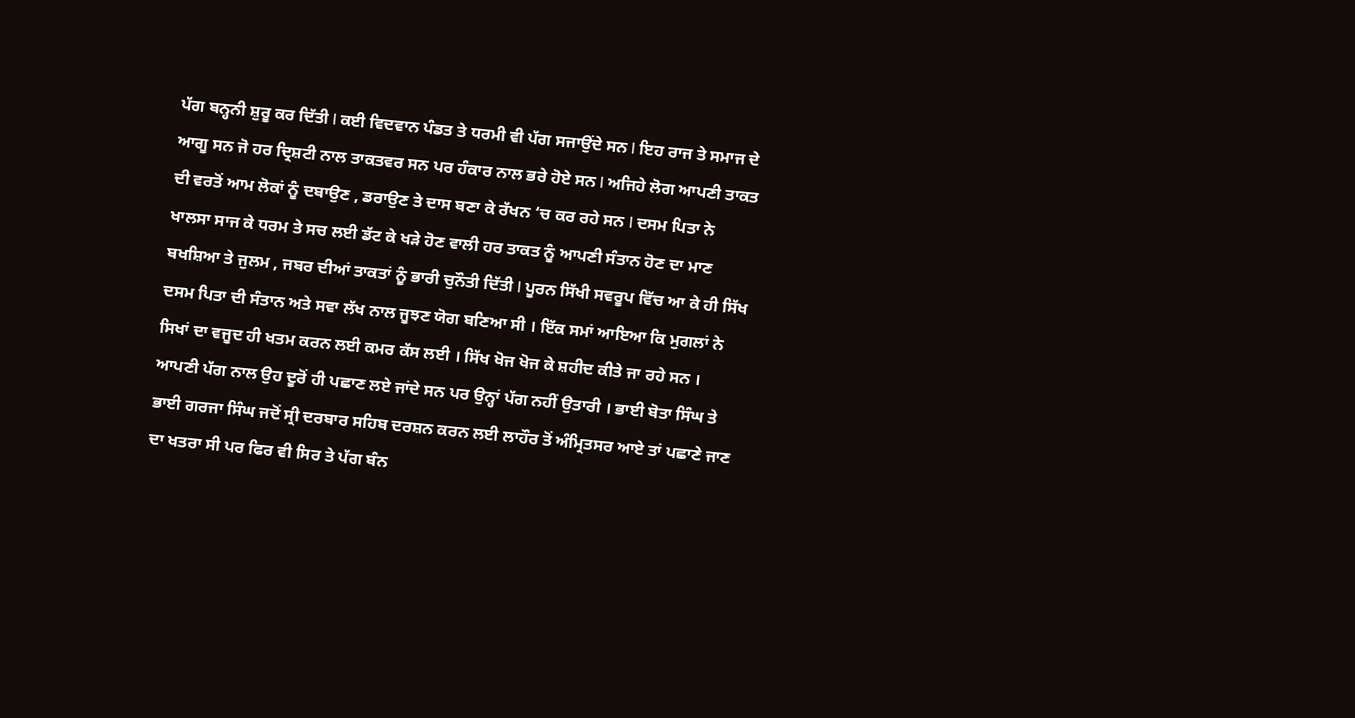ਪੱਗ ਬਨ੍ਹਨੀ ਸ਼ੁਰੂ ਕਰ ਦਿੱਤੀ I ਕਈ ਵਿਦਵਾਨ ਪੰਡਤ ਤੇ ਧਰਮੀ ਵੀ ਪੱਗ ਸਜਾਉਂਦੇ ਸਨ I ਇਹ ਰਾਜ ਤੇ ਸਮਾਜ ਦੇ ਆਗੂ ਸਨ ਜੋ ਹਰ ਦ੍ਰਿਸ਼ਟੀ ਨਾਲ ਤਾਕਤਵਰ ਸਨ ਪਰ ਹੰਕਾਰ ਨਾਲ ਭਰੇ ਹੋਏ ਸਨ I ਅਜਿਹੇ ਲੋਗ ਆਪਣੀ ਤਾਕਤ ਦੀ ਵਰਤੋਂ ਆਮ ਲੋਕਾਂ ਨੂੰ ਦਬਾਉਣ , ਡਰਾਉਣ ਤੇ ਦਾਸ ਬਣਾ ਕੇ ਰੱਖਨ ‘ਚ ਕਰ ਰਹੇ ਸਨ I ਦਸਮ ਪਿਤਾ ਨੇ ਖਾਲਸਾ ਸਾਜ ਕੇ ਧਰਮ ਤੇ ਸਚ ਲਈ ਡੱਟ ਕੇ ਖੜੇ ਹੋਣ ਵਾਲੀ ਹਰ ਤਾਕਤ ਨੂੰ ਆਪਣੀ ਸੰਤਾਨ ਹੋਣ ਦਾ ਮਾਣ ਬਖਸ਼ਿਆ ਤੇ ਜੁਲਮ , ਜਬਰ ਦੀਆਂ ਤਾਕਤਾਂ ਨੂੰ ਭਾਰੀ ਚੁਨੌਤੀ ਦਿੱਤੀ I ਪੂਰਨ ਸਿੱਖੀ ਸਵਰੂਪ ਵਿੱਚ ਆ ਕੇ ਹੀ ਸਿੱਖ ਦਸਮ ਪਿਤਾ ਦੀ ਸੰਤਾਨ ਅਤੇ ਸਵਾ ਲੱਖ ਨਾਲ ਜੂਝਣ ਯੋਗ ਬਣਿਆ ਸੀ । ਇੱਕ ਸਮਾਂ ਆਇਆ ਕਿ ਮੁਗਲਾਂ ਨੇ ਸਿਖਾਂ ਦਾ ਵਜੂਦ ਹੀ ਖਤਮ ਕਰਨ ਲਈ ਕਮਰ ਕੱਸ ਲਈ । ਸਿੱਖ ਖੋਜ ਖੋਜ ਕੇ ਸ਼ਹੀਦ ਕੀਤੇ ਜਾ ਰਹੇ ਸਨ । ਆਪਣੀ ਪੱਗ ਨਾਲ ਉਹ ਦੂਰੋਂ ਹੀ ਪਛਾਣ ਲਏ ਜਾਂਦੇ ਸਨ ਪਰ ਉਨ੍ਹਾਂ ਪੱਗ ਨਹੀਂ ਉਤਾਰੀ । ਭਾਈ ਬੋਤਾ ਸਿੰਘ ਤੇ ਭਾਈ ਗਰਜਾ ਸਿੰਘ ਜਦੋਂ ਸ੍ਰੀ ਦਰਬਾਰ ਸਹਿਬ ਦਰਸ਼ਨ ਕਰਨ ਲਈ ਲਾਹੌਰ ਤੋਂ ਅੰਮ੍ਰਿਤਸਰ ਆਏ ਤਾਂ ਪਛਾਣੇ ਜਾਣ ਦਾ ਖਤਰਾ ਸੀ ਪਰ ਫਿਰ ਵੀ ਸਿਰ ਤੇ ਪੱਗ ਬੰਨ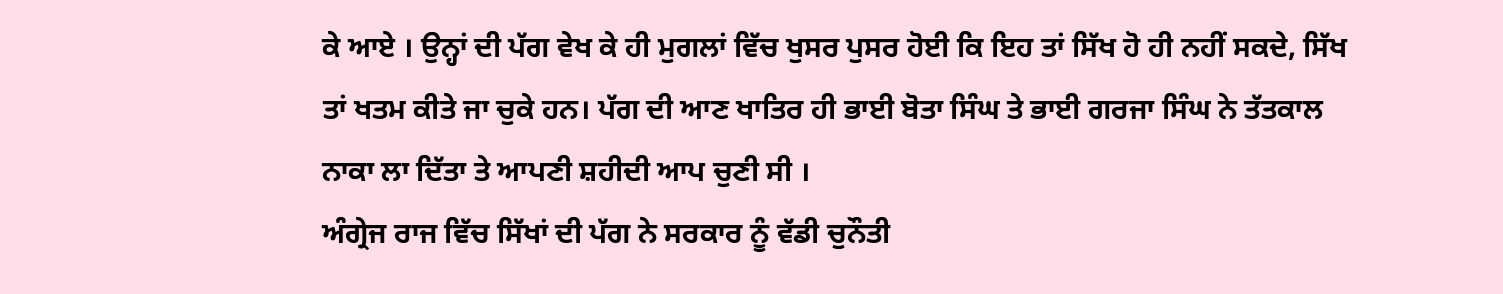ਕੇ ਆਏ । ਉਨ੍ਹਾਂ ਦੀ ਪੱਗ ਵੇਖ ਕੇ ਹੀ ਮੁਗਲਾਂ ਵਿੱਚ ਖੁਸਰ ਪੁਸਰ ਹੋਈ ਕਿ ਇਹ ਤਾਂ ਸਿੱਖ ਹੋ ਹੀ ਨਹੀਂ ਸਕਦੇ, ਸਿੱਖ ਤਾਂ ਖਤਮ ਕੀਤੇ ਜਾ ਚੁਕੇ ਹਨ। ਪੱਗ ਦੀ ਆਣ ਖਾਤਿਰ ਹੀ ਭਾਈ ਬੋਤਾ ਸਿੰਘ ਤੇ ਭਾਈ ਗਰਜਾ ਸਿੰਘ ਨੇ ਤੱਤਕਾਲ ਨਾਕਾ ਲਾ ਦਿੱਤਾ ਤੇ ਆਪਣੀ ਸ਼ਹੀਦੀ ਆਪ ਚੁਣੀ ਸੀ ।
ਅੰਗ੍ਰੇਜ ਰਾਜ ਵਿੱਚ ਸਿੱਖਾਂ ਦੀ ਪੱਗ ਨੇ ਸਰਕਾਰ ਨੂੰ ਵੱਡੀ ਚੁਨੌਤੀ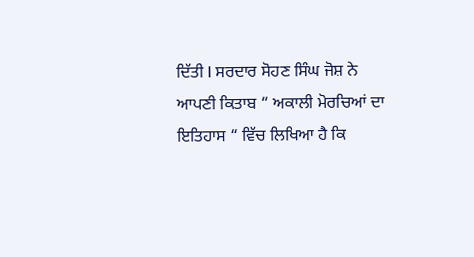ਦਿੱਤੀ I ਸਰਦਾਰ ਸੋਹਣ ਸਿੰਘ ਜੋਸ਼ ਨੇ ਆਪਣੀ ਕਿਤਾਬ “ ਅਕਾਲੀ ਮੋਰਚਿਆਂ ਦਾ ਇਤਿਹਾਸ “ ਵਿੱਚ ਲਿਖਿਆ ਹੈ ਕਿ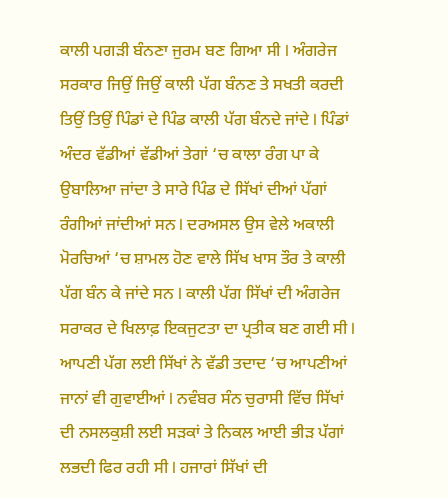ਕਾਲੀ ਪਗੜੀ ਬੰਨਣਾ ਜੁਰਮ ਬਣ ਗਿਆ ਸੀ I ਅੰਗਰੇਜ ਸਰਕਾਰ ਜਿਉਂ ਜਿਉਂ ਕਾਲੀ ਪੱਗ ਬੰਨਣ ਤੇ ਸਖਤੀ ਕਰਦੀ ਤਿਉਂ ਤਿਉਂ ਪਿੰਡਾਂ ਦੇ ਪਿੰਡ ਕਾਲੀ ਪੱਗ ਬੰਨਦੇ ਜਾਂਦੇ I ਪਿੰਡਾਂ ਅੰਦਰ ਵੱਡੀਆਂ ਵੱਡੀਆਂ ਤੇਗਾਂ ‘ਚ ਕਾਲਾ ਰੰਗ ਪਾ ਕੇ ਉਬਾਲਿਆ ਜਾਂਦਾ ਤੇ ਸਾਰੇ ਪਿੰਡ ਦੇ ਸਿੱਖਾਂ ਦੀਆਂ ਪੱਗਾਂ ਰੰਗੀਆਂ ਜਾਂਦੀਆਂ ਸਨ I ਦਰਅਸਲ ਉਸ ਵੇਲੇ ਅਕਾਲੀ ਮੋਰਚਿਆਂ ‘ਚ ਸ਼ਾਮਲ ਹੋਣ ਵਾਲੇ ਸਿੱਖ ਖਾਸ ਤੌਰ ਤੇ ਕਾਲੀ ਪੱਗ ਬੰਨ ਕੇ ਜਾਂਦੇ ਸਨ I ਕਾਲੀ ਪੱਗ ਸਿੱਖਾਂ ਦੀ ਅੰਗਰੇਜ ਸਰਾਕਰ ਦੇ ਖਿਲਾਫ਼ ਇਕਜੁਟਤਾ ਦਾ ਪ੍ਰਤੀਕ ਬਣ ਗਈ ਸੀ I
ਆਪਣੀ ਪੱਗ ਲਈ ਸਿੱਖਾਂ ਨੇ ਵੱਡੀ ਤਦਾਦ ‘ਚ ਆਪਣੀਆਂ ਜਾਨਾਂ ਵੀ ਗੁਵਾਈਆਂ I ਨਵੰਬਰ ਸੰਨ ਚੁਰਾਸੀ ਵਿੱਚ ਸਿੱਖਾਂ ਦੀ ਨਸਲਕੁਸ਼ੀ ਲਈ ਸੜਕਾਂ ਤੇ ਨਿਕਲ ਆਈ ਭੀੜ ਪੱਗਾਂ ਲਭਦੀ ਫਿਰ ਰਹੀ ਸੀ I ਹਜਾਰਾਂ ਸਿੱਖਾਂ ਦੀ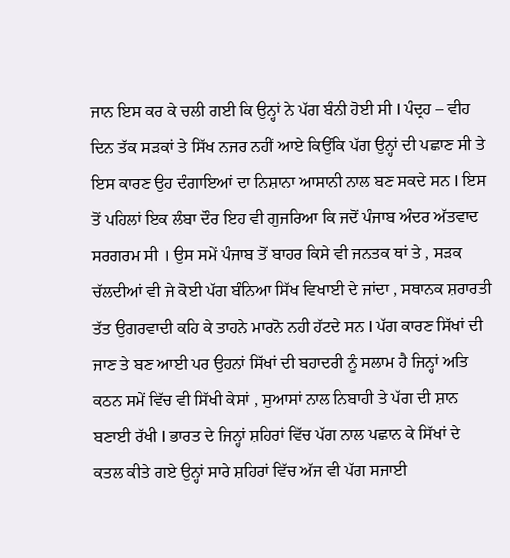ਜਾਨ ਇਸ ਕਰ ਕੇ ਚਲੀ ਗਈ ਕਿ ਉਨ੍ਹਾਂ ਨੇ ਪੱਗ ਬੰਨੀ ਹੋਈ ਸੀ I ਪੰਦ੍ਰਹ – ਵੀਹ ਦਿਨ ਤੱਕ ਸੜਕਾਂ ਤੇ ਸਿੱਖ ਨਜਰ ਨਹੀਂ ਆਏ ਕਿਉਂਕਿ ਪੱਗ ਉਨ੍ਹਾਂ ਦੀ ਪਛਾਣ ਸੀ ਤੇ ਇਸ ਕਾਰਣ ਉਹ ਦੰਗਾਇਆਂ ਦਾ ਨਿਸ਼ਾਨਾ ਆਸਾਨੀ ਨਾਲ ਬਣ ਸਕਦੇ ਸਨ I ਇਸ ਤੋਂ ਪਹਿਲਾਂ ਇਕ ਲੰਬਾ ਦੌਰ ਇਹ ਵੀ ਗੁਜਰਿਆ ਕਿ ਜਦੋਂ ਪੰਜਾਬ ਅੰਦਰ ਅੱਤਵਾਦ ਸਰਗਰਮ ਸੀ । ਉਸ ਸਮੇਂ ਪੰਜਾਬ ਤੋਂ ਬਾਹਰ ਕਿਸੇ ਵੀ ਜਨਤਕ ਥਾਂ ਤੇ , ਸੜਕ ਚੱਲਦੀਆਂ ਵੀ ਜੇ ਕੋਈ ਪੱਗ ਬੰਨਿਆ ਸਿੱਖ ਵਿਖਾਈ ਦੇ ਜਾਂਦਾ , ਸਥਾਨਕ ਸ਼ਰਾਰਤੀ ਤੱਤ ਉਗਰਵਾਦੀ ਕਹਿ ਕੇ ਤਾਹਨੇ ਮਾਰਨੋ ਨਹੀ ਹੱਟਦੇ ਸਨ I ਪੱਗ ਕਾਰਣ ਸਿੱਖਾਂ ਦੀ ਜਾਣ ਤੇ ਬਣ ਆਈ ਪਰ ਉਹਨਾਂ ਸਿੱਖਾਂ ਦੀ ਬਹਾਦਰੀ ਨੂੰ ਸਲਾਮ ਹੈ ਜਿਨ੍ਹਾਂ ਅਤਿ ਕਠਨ ਸਮੇਂ ਵਿੱਚ ਵੀ ਸਿੱਖੀ ਕੇਸਾਂ , ਸੁਆਸਾਂ ਨਾਲ ਨਿਬਾਹੀ ਤੇ ਪੱਗ ਦੀ ਸ਼ਾਨ ਬਣਾਈ ਰੱਖੀ I ਭਾਰਤ ਦੇ ਜਿਨ੍ਹਾਂ ਸ਼ਹਿਰਾਂ ਵਿੱਚ ਪੱਗ ਨਾਲ ਪਛਾਨ ਕੇ ਸਿੱਖਾਂ ਦੇ ਕਤਲ ਕੀਤੇ ਗਏ ਉਨ੍ਹਾਂ ਸਾਰੇ ਸ਼ਹਿਰਾਂ ਵਿੱਚ ਅੱਜ ਵੀ ਪੱਗ ਸਜਾਈ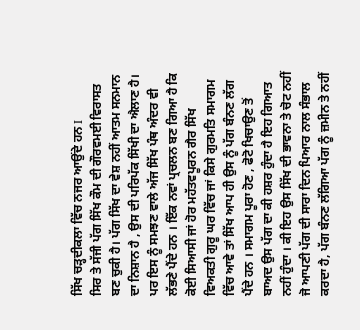ਸਿੱਖ ਚੜ੍ਹਦੀਕਲਾ ਵਿੱਚ ਨਜਰ ਆਉਂਦੇ ਹਨ I
ਸਿਰ ਤੇ ਸੱਜੀ ਪੱਗ ਸਿੱਖ ਕੌਮ ਦੀ ਗੌਰਵਮਈ ਵਿਰਾਸਤ ਬਣ ਚੁਕੀ ਹੈ। ਪੱਗ ਸਿੱਖ ਦਾ ਵੇਸ਼ ਨਹੀਂ ਆਤਮ ਸਨਮਾਨ ਦਾ ਨਿਸ਼ਾਨ ਹੈ , ਉਸ ਦੀ ਪਰਿਪੱਕ ਸਿੱਖੀ ਦਾ ਐਲਾਣ ਹੈ। ਪਰ ਇਸ ਨੂੰ ਸਮਝਣ ਵਾਲੇ ਅੱਜ ਸਿੱਖ ਪੰਥ ਅੰਦਰ ਵੀ ਲੱਭਣੇ ਪੈਂਦੇ ਹਨ । ਇੱਕ ਨਵਾਂ ਪ੍ਰਚਲਨ ਬਣ ਗਿਆ ਹੈ ਕਿ ਕੋਈ ਸਿਆਸੀ ਜਾਂ ਹੋਰ ਮਹੱਤਵਪੂਰਨ ਗੈਰ ਸਿੱਖ ਵਿਅਕਤੀ ਗੁਰੂ ਘਰ ਵਿੱਚ ਜਾਂ ਕਿਸੇ ਗੁਰਮਤਿ ਸਮਾਗਮ ਵਿੱਚ ਆਵੇ ਤਾਂ ਸਿੱਖ ਆਪ ਹੀ ਉਸ ਨੂੰ ਪੱਗ ਬੰਨਣ ਲੱਗ ਪੈਂਦੇ ਹਨ । ਸਮਾਗਮ ਪੂਰਾ ਹੋਣ , ਫੋਟੋ ਖਿਚਾਉਣ ਤੋਂ ਬਾਅਦ ਉਸ ਪੱਗ ਦਾ ਕੀ ਹਸ਼ਰ ਹੁੰਦਾ ਹੈ ਇਹ ਗਿਆਤ ਨਹੀਂ ਹੁੰਦਾ । ਕੀ ਇਹ ਉਸ ਸਿੱਖ ਦੀ ਭਾਵਨਾ ਤੇ ਚੋਟ ਨਹੀਂ ਜੋ ਆਪਣੀ ਪੱਗ ਦੀ ਸਾਰਾ ਦਿਨ ਪਿਆਰ ਨਾਲ ਸੰਭਾਲ ਕਰਦਾ ਹੈ, ਪੱਗ ਬੰਨਣ ਲੱਗਿਆ ਪੱਗ ਨੂੰ ਜ਼ਮੀਨ ਤੇ ਨਹੀਂ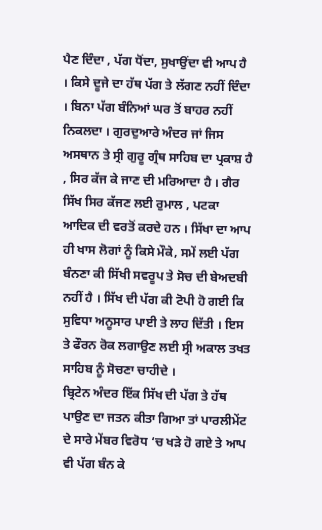ਪੈਣ ਦਿੰਦਾ , ਪੱਗ ਧੋਂਦਾ, ਸੁਖਾਉਂਦਾ ਵੀ ਆਪ ਹੈ । ਕਿਸੇ ਦੂਜੇ ਦਾ ਹੱਥ ਪੱਗ ਤੇ ਲੱਗਣ ਨਹੀਂ ਦਿੰਦਾ । ਬਿਨਾ ਪੱਗ ਬੰਨਿਆਂ ਘਰ ਤੋਂ ਬਾਹਰ ਨਹੀਂ ਨਿਕਲਦਾ । ਗੁਰਦੁਆਰੇ ਅੰਦਰ ਜਾਂ ਜਿਸ ਅਸਥਾਨ ਤੇ ਸ੍ਰੀ ਗੁਰੂ ਗ੍ਰੰਥ ਸਾਹਿਬ ਦਾ ਪ੍ਰਕਾਸ਼ ਹੈ , ਸਿਰ ਕੱਜ ਕੇ ਜਾਣ ਦੀ ਮਰਿਆਦਾ ਹੈ । ਗੈਰ ਸਿੱਖ ਸਿਰ ਕੱਜਣ ਲਈ ਰੁਮਾਲ , ਪਟਕਾ ਆਦਿਕ ਦੀ ਵਰਤੋਂ ਕਰਦੇ ਹਨ । ਸਿੱਖਾ ਦਾ ਆਪ ਹੀ ਖਾਸ ਲੋਗਾਂ ਨੂੰ ਕਿਸੇ ਮੌਕੇ, ਸਮੇਂ ਲਈ ਪੱਗ ਬੰਨਣਾ ਕੀ ਸਿੱਖੀ ਸਵਰੂਪ ਤੇ ਸੋਚ ਦੀ ਬੇਅਦਬੀ ਨਹੀਂ ਹੈ । ਸਿੱਖ ਦੀ ਪੱਗ ਕੀ ਟੋਪੀ ਹੋ ਗਈ ਕਿ ਸੁਵਿਧਾ ਅਨੂਸਾਰ ਪਾਈ ਤੇ ਲਾਹ ਦਿੱਤੀ । ਇਸ ਤੇ ਫੌਰਨ ਰੋਕ ਲਗਾਉਣ ਲਈ ਸ੍ਰੀ ਅਕਾਲ ਤਖਤ ਸਾਹਿਬ ਨੂੰ ਸੋਚਣਾ ਚਾਹੀਦੇ ।
ਬ੍ਰਿਟੇਨ ਅੰਦਰ ਇੱਕ ਸਿੱਖ ਦੀ ਪੱਗ ਤੇ ਹੱਥ ਪਾਉਣ ਦਾ ਜਤਨ ਕੀਤਾ ਗਿਆ ਤਾਂ ਪਾਰਲੀਮੇਂਟ ਦੇ ਸਾਰੇ ਮੇਂਬਰ ਵਿਰੋਧ ‘ਚ ਖੜੇ ਹੋ ਗਏ ਤੇ ਆਪ ਵੀ ਪੱਗ ਬੰਨ ਕੇ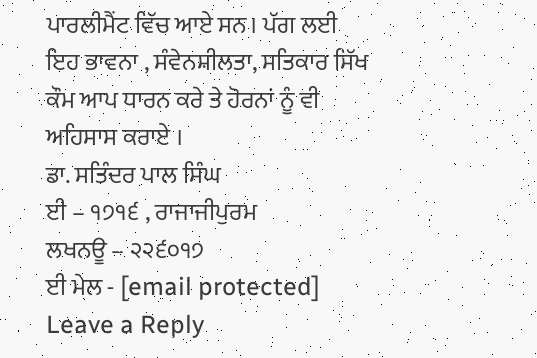ਪਾਰਲੀਮੈਂਟ ਵਿੱਚ ਆਏ ਸਨ। ਪੱਗ ਲਈ ਇਹ ਭਾਵਨਾ , ਸੰਵੇਨਸ਼ੀਲਤਾ, ਸਤਿਕਾਰ ਸਿੱਖ ਕੌਮ ਆਪ ਧਾਰਨ ਕਰੇ ਤੇ ਹੋਰਨਾਂ ਨੂੰ ਵੀ ਅਹਿਸਾਸ ਕਰਾਏ ।
ਡਾ. ਸਤਿੰਦਰ ਪਾਲ ਸਿੰਘ
ਈ – ੧੭੧੬ , ਰਾਜਾਜੀਪੁਰਮ
ਲਖਨਊ – ੨੨੬੦੧੭
ਈ ਮੇਲ - [email protected]
Leave a Reply